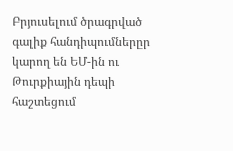Բրյուսելում ծրագրված գալիք հանդիպումներըր կարող են ԵՄ-ին ու Թուրքիային դեպի հաշտեցում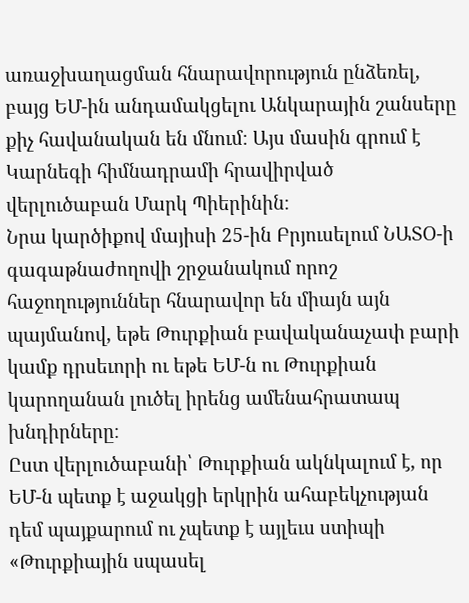առաջխաղացման հնարավորություն ընձեռել, բայց ԵՄ-ին անդամակցելու Անկարային շանսերը քիչ հավանական են մնում։ Այս մասին գրում է Կարնեգի հիմնադրամի հրավիրված վերլուծաբան Մարկ Պիերինին։
Նրա կարծիքով մայիսի 25-ին Բրյուսելում ՆԱՏՕ-ի գագաթնաժողովի շրջանակում որոշ հաջողություններ հնարավոր են միայն այն պայմանով, եթե Թուրքիան բավականաչափ բարի կամք դրսեւորի ու եթե ԵՄ-ն ու Թուրքիան կարողանան լուծել իրենց ամենահրատապ խնդիրները։
Ըստ վերլուծաբանի՝ Թուրքիան ակնկալում է, որ ԵՄ-ն պետք է աջակցի երկրին ահաբեկչության դեմ պայքարում ու չպետք է այլեւս ստիպի «Թուրքիային սպասել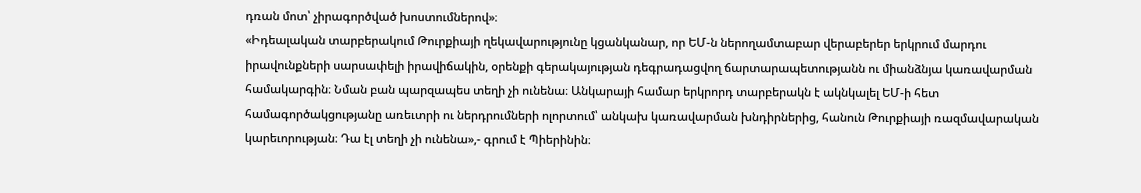դռան մոտ՝ չիրագործված խոստումներով»։
«Իդեալական տարբերակում Թուրքիայի ղեկավարությունը կցանկանար, որ ԵՄ-ն ներողամտաբար վերաբերեր երկրում մարդու իրավունքների սարսափելի իրավիճակին, օրենքի գերակայության դեգրադացվող ճարտարապետությանն ու միանձնյա կառավարման համակարգին։ Նման բան պարզապես տեղի չի ունենա։ Անկարայի համար երկրորդ տարբերակն է ակնկալել ԵՄ-ի հետ համագործակցությանը առեւտրի ու ներդրումների ոլորտում՝ անկախ կառավարման խնդիրներից, հանուն Թուրքիայի ռազմավարական կարեւորության։ Դա էլ տեղի չի ունենա»,- գրում է Պիերինին։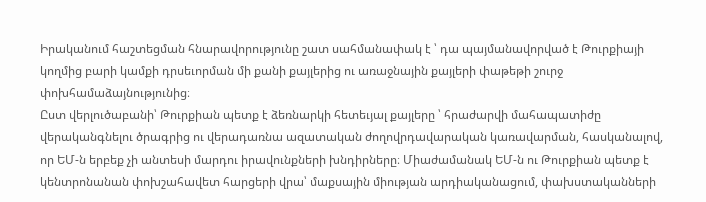Իրականում հաշտեցման հնարավորությունը շատ սահմանափակ է ՝ դա պայմանավորված է Թուրքիայի կողմից բարի կամքի դրսեւորման մի քանի քայլերից ու առաջնային քայլերի փաթեթի շուրջ փոխհամաձայնությունից։
Ըստ վերլուծաբանի՝ Թուրքիան պետք է ձեռնարկի հետեւյալ քայլերը ՝ հրաժարվի մահապատիժը վերականգնելու ծրագրից ու վերադառնա ազատական ժողովրդավարական կառավարման, հասկանալով, որ ԵՄ-ն երբեք չի անտեսի մարդու իրավունքների խնդիրները։ Միաժամանակ ԵՄ-ն ու Թուրքիան պետք է կենտրոնանան փոխշահավետ հարցերի վրա՝ մաքսային միության արդիականացում, փախստականների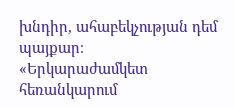խնդիր, ահաբեկչության դեմ պայքար։
«Երկարաժամկետ հեռանկարում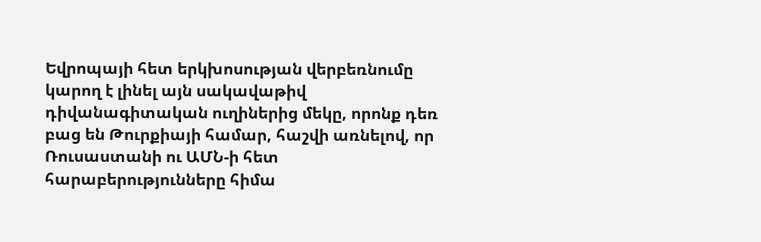Եվրոպայի հետ երկխոսության վերբեռնումը կարող է լինել այն սակավաթիվ դիվանագիտական ուղիներից մեկը, որոնք դեռ բաց են Թուրքիայի համար, հաշվի առնելով, որ Ռուսաստանի ու ԱՄՆ-ի հետ հարաբերությունները հիմա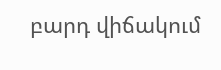բարդ վիճակում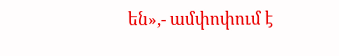են»,- ամփոփում է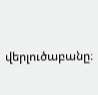վերլուծաբանը։